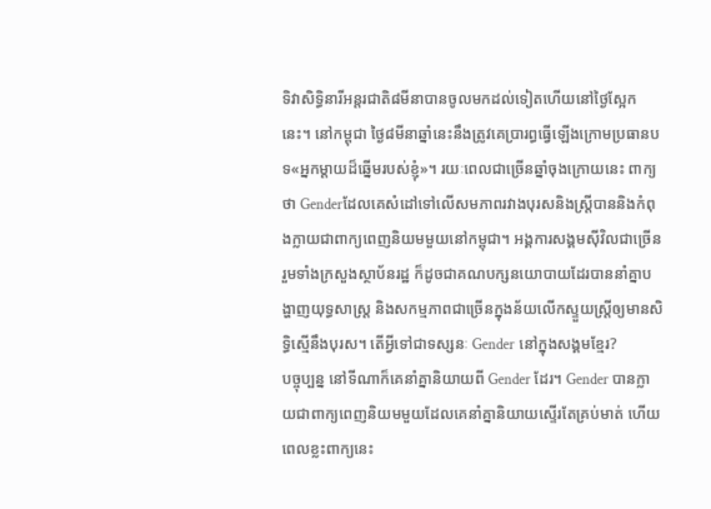ទិវាសិទ្ធិនារីអន្តរជាតិ៨មីនាបានចូលមកដល់ទៀតហើយនៅថ្ងៃស្អែកនេះ។ នៅកម្ពុជា ថ្ងៃ៨មីនាឆ្នាំនេះនឹងត្រូវគេប្រារព្ធធ្វើឡើងក្រោមប្រធានបទ«អ្នកម្តាយដ៏ឆ្នើមរបស់ខ្ញុំ»។ រយៈពេលជាច្រើនឆ្នាំចុងក្រោយនេះ ពាក្យថា Genderដែលគេសំដៅទៅលើសមភាពរវាងបុរសនិងស្ត្រីបាននិងកំពុងក្លាយជាពាក្យពេញនិយមមួយនៅកម្ពុជា។ អង្គការសង្គមស៊ីវិលជាច្រើន រួមទាំងក្រសួងស្ថាប័នរដ្ឋ ក៏ដូចជាគណបក្សនយោបាយដែរបាននាំគ្នាបង្ហាញយុទ្ធសាស្ត្រ និងសកម្មភាពជាច្រើនក្នុងន័យលើកស្ទួយស្ត្រីឲ្យមានសិទ្ធិស្មើនឹងបុរស។ តើអ្វីទៅជាទស្សនៈ Gender នៅក្នុងសង្គមខ្មែរ?
បច្ចុប្បន្ន នៅទីណាក៏គេនាំគ្នានិយាយពី Gender ដែរ។ Gender បានក្លាយជាពាក្យពេញនិយមមួយដែលគេនាំគ្នានិយាយស្ទើរតែគ្រប់មាត់ ហើយពេលខ្លះពាក្យនេះ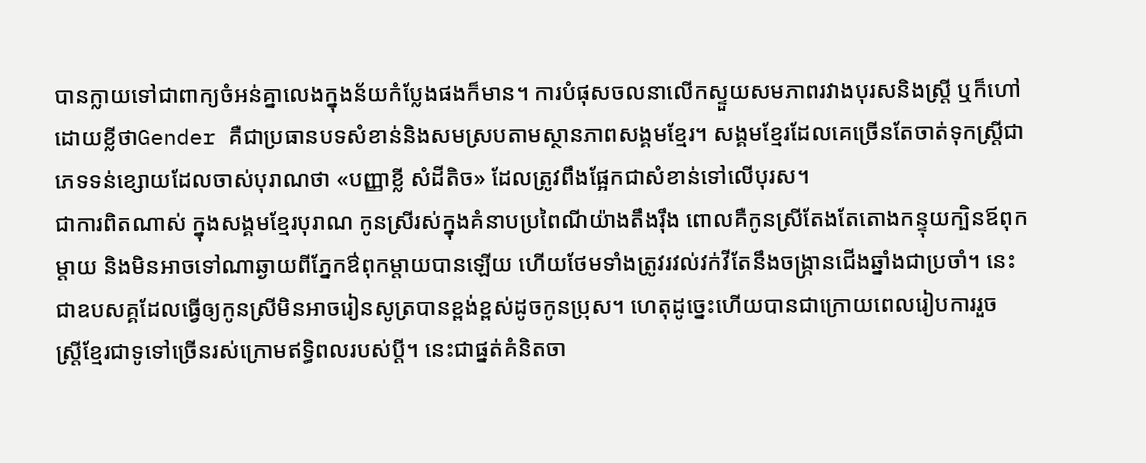បានក្លាយទៅជាពាក្យចំអន់គ្នាលេងក្នុងន័យកំប្លែងផងក៏មាន។ ការបំផុសចលនាលើកស្ទួយសមភាពរវាងបុរសនិងស្ត្រី ឬក៏ហៅដោយខ្លីថាGender គឺជាប្រធានបទសំខាន់និងសមស្របតាមស្ថានភាពសង្គមខ្មែរ។ សង្គមខ្មែរដែលគេច្រើនតែចាត់ទុកស្ត្រីជាភេទទន់ខ្សោយដែលចាស់បុរាណថា «បញ្ញាខ្លី សំដីតិច» ដែលត្រូវពឹងផ្អែកជាសំខាន់ទៅលើបុរស។
ជាការពិតណាស់ ក្នុងសង្គមខ្មែរបុរាណ កូនស្រីរស់ក្នុងគំនាបប្រពៃណីយ៉ាងតឹងរ៉ឹង ពោលគឺកូនស្រីតែងតែតោងកន្ទុយក្បិនឪពុកម្តាយ និងមិនអាចទៅណាឆ្ងាយពីភ្នែកឳពុកម្តាយបានឡើយ ហើយថែមទាំងត្រូវរវល់វក់វីតែនឹងចង្ក្រានជើងឆ្នាំងជាប្រចាំ។ នេះជាឧបសគ្គដែលធ្វើឲ្យកូនស្រីមិនអាចរៀនសូត្របានខ្ពង់ខ្ពស់ដូចកូនប្រុស។ ហេតុដូច្នេះហើយបានជាក្រោយពេលរៀបការរួច ស្ត្រីខ្មែរជាទូទៅច្រើនរស់ក្រោមឥទ្ធិពលរបស់ប្តី។ នេះជាផ្នត់គំនិតចា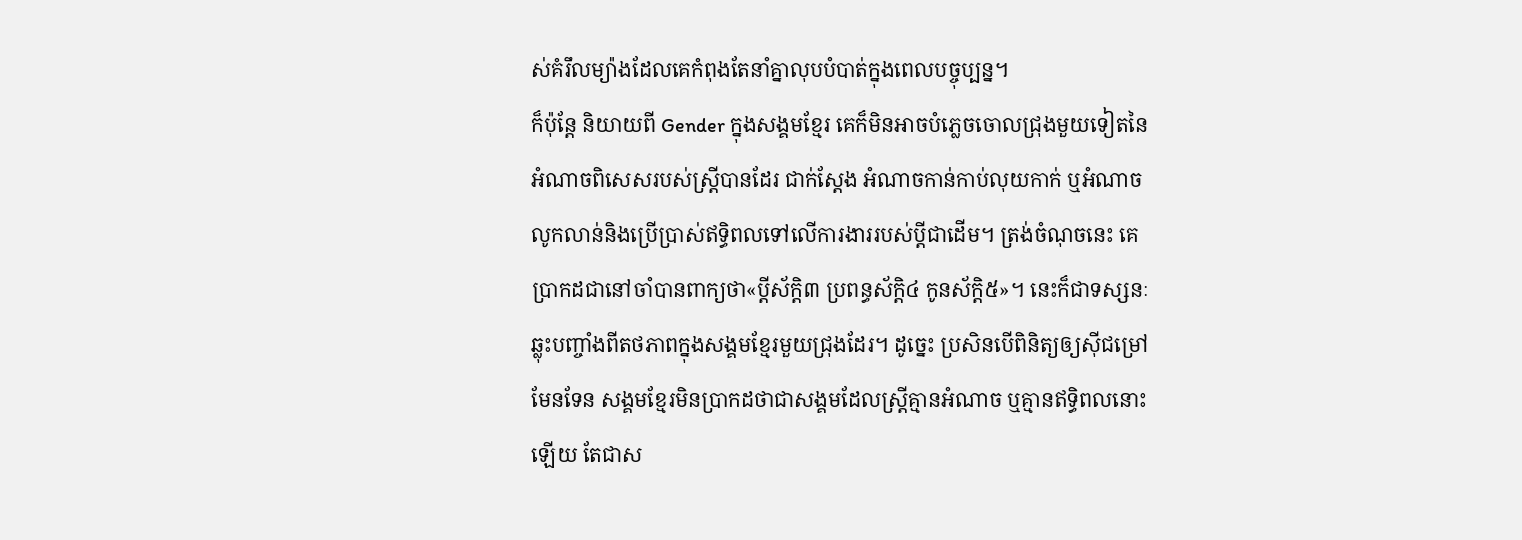ស់គំរឹលម្យ៉ាងដែលគេកំពុងតែនាំគ្នាលុបបំបាត់ក្នុងពេលបច្ចុប្បន្ន។
ក៏ប៉ុន្តែ និយាយពី Gender ក្នុងសង្គមខ្មែរ គេក៏មិនអាចបំភ្លេចចោលជ្រុងមួយទៀតនៃអំណាចពិសេសរបស់ស្ត្រីបានដែរ ជាក់ស្តែង អំណាចកាន់កាប់លុយកាក់ ឬអំណាចលូកលាន់និងប្រើប្រាស់ឥទ្ធិពលទៅលើការងាររបស់ប្តីជាដើម។ ត្រង់ចំណុចនេះ គេប្រាកដជានៅចាំបានពាក្យថា«ប្តីស័ក្តិ៣ ប្រពន្ធស័ក្តិ៤ កូនស័ក្តិ៥»។ នេះក៏ជាទស្សនៈឆ្លុះបញ្ចាំងពីតថភាពក្នុងសង្គមខ្មែរមួយជ្រុងដែរ។ ដូច្នេះ ប្រសិនបើពិនិត្យឲ្យស៊ីជម្រៅមែនទែន សង្គមខ្មែរមិនប្រាកដថាជាសង្គមដែលស្ត្រីគ្មានអំណាច ឬគ្មានឥទ្ធិពលនោះឡើយ តែជាស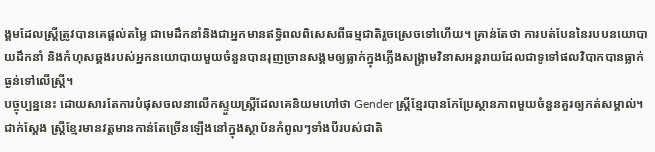ង្គមដែលស្ត្រីត្រូវបានគេផ្តល់តម្លៃ ជាមេដឹកនាំនិងជាអ្នកមានឥទ្ធិពលពិសេសពីធម្មជាតិរួចស្រេចទៅហើយ។ គ្រាន់តែថា ការបត់បែននៃរបបនយោបាយដឹកនាំ និងកំហុសឆ្គងរបស់អ្នកនយោបាយមួយចំនួនបានរុញច្រានសង្គមឲ្យធ្លាក់ក្នុងភ្លើងសង្គ្រាមវិនាសអន្តរាយដែលជាទូទៅផលវិបាកបានធ្លាក់ធ្ងន់ទៅលើស្ត្រី។
បច្ចុប្បន្ននេះ ដោយសារតែការបំផុសចលនាលើកស្ទួយស្ត្រីដែលគេនិយមហៅថា Gender ស្ត្រីខ្មែរបានកែប្រែស្ថានភាពមួយចំនួនគួរឲ្យកត់សម្គាល់។ ជាក់ស្តែង ស្ត្រីខ្មែរមានវត្តមានកាន់តែច្រើនឡើងនៅក្នុងស្ថាប័នកំពូលៗទាំងបីរបស់ជាតិ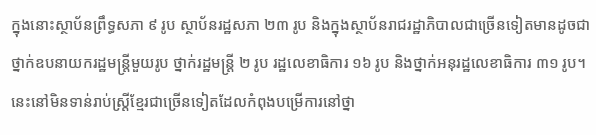ក្នុងនោះស្ថាប័នព្រឹទ្ធសភា ៩ រូប ស្ថាប័នរដ្ឋសភា ២៣ រូប និងក្នុងស្ថាប័នរាជរដ្ឋាភិបាលជាច្រើនទៀតមានដូចជាថ្នាក់ឧបនាយករដ្ឋមន្ត្រីមួយរូប ថ្នាក់រដ្ឋមន្ត្រី ២ រូប រដ្ឋលេខាធិការ ១៦ រូប និងថ្នាក់អនុរដ្ឋលេខាធិការ ៣១ រូប។ នេះនៅមិនទាន់រាប់ស្ត្រីខ្មែរជាច្រើនទៀតដែលកំពុងបម្រើការនៅថ្នា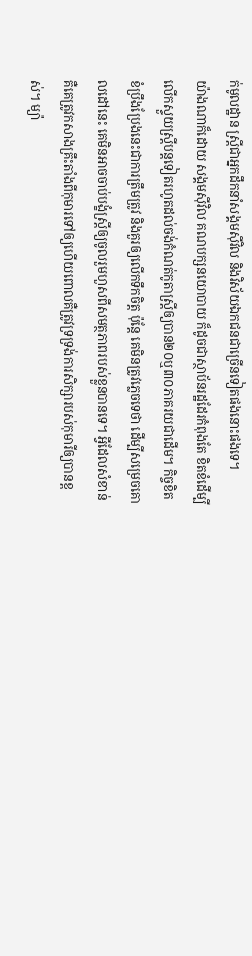ក់មូលដ្ឋាន ស្ត្រីជាអ្នកដឹកនាំសង្គមស៊ីវិល និងវិស័យឯកជនជាច្រើនទៀតផងនោះផងទេ។
យ៉ាងណាក៏ដោយ សង្គមស៊ីវិល គណបក្សនយោបាយ ក៏ដូចជាស្ថាប័នរដ្ឋដែរកំពុងតែ ខិតខំដើម្បីលើកស្ទួយស្ត្រីបន្តទៀតរហូតដល់ចង់កំណត់កូតាស្ត្រីឲ្យបាន២០ឬ៣០ភាគរយជាដើម។ កិច្ចខិតខំប្រឹងប្រែងនេះជាការត្រឹមត្រូវ និងគួរឲ្យលើកទឹកចិត្ត ប៉ុន្តែ គេមិនត្រូវភ្លេចទេថា ដើម្បីសម្រេចគោលដៅនេះ គេមិនអាចចាប់បង្ខំស្ត្រីឲ្យចូលរួមហួសពីសមត្ថភាពរបស់ខ្លួនបានទេ។ អ្វីដែលសំខាន់គឺគេត្រូវកសាងគ្រឹះតាំងពីកុមារទៅឲ្យហើយពោលគឺត្រូវទ្រទ្រង់ការសិក្សារបស់កុមារីឲ្យបានខ្ពស់។ ម្យ៉ា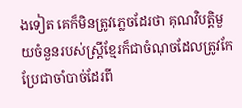ងទៀត គេក៏មិនត្រូវភ្លេចដែរថា គុណវិបត្តិមួយចំនួនរបស់ស្ត្រីខ្មែរក៏ជាចំណុចដែលត្រូវកែប្រែជាចាំបាច់ដែរពី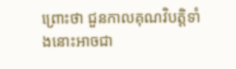ព្រោះថា ជួនកាលគុណវិបត្តិទាំងនោះអាចជា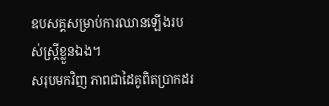ឧបសគ្គសម្រាប់ការឈានឡើងរបស់ស្ត្រីខ្លួនឯង។
សរុបមកវិញ ភាពជាដៃគូពិតប្រាកដរ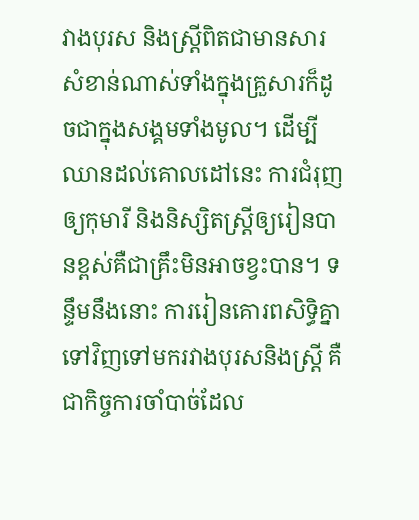វាងបុរស និងស្ត្រីពិតជាមានសារសំខាន់ណាស់ទាំងក្នុងគ្រួសារក៏ដូចជាក្នុងសង្គមទាំងមូល។ ដើម្បីឈានដល់គោលដៅនេះ ការជំរុញឲ្យកុមារី និងនិស្សិតស្ត្រីឲ្យរៀនបានខ្ពស់គឺជាគ្រឹះមិនអាចខ្វះបាន។ ទន្ទឹមនឹងនោះ ការរៀនគោរពសិទ្ធិគ្នាទៅវិញទៅមករវាងបុរសនិងស្ត្រី គឺជាកិច្ចការចាំបាច់ដែល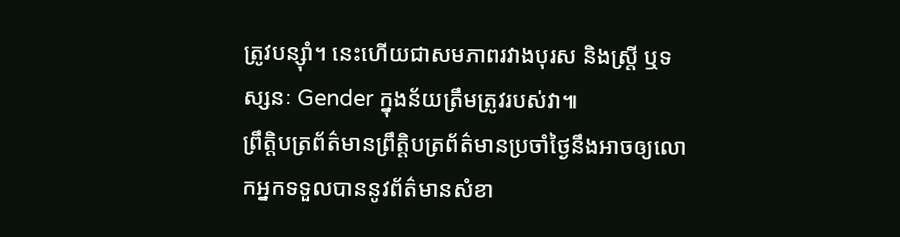ត្រូវបន្ស៊ាំ។ នេះហើយជាសមភាពរវាងបុរស និងស្ត្រី ឬទស្សនៈ Gender ក្នុងន័យត្រឹមត្រូវរបស់វា៕
ព្រឹត្តិបត្រព័ត៌មានព្រឹត្តិបត្រព័ត៌មានប្រចាំថ្ងៃនឹងអាចឲ្យលោកអ្នកទទួលបាននូវព័ត៌មានសំខា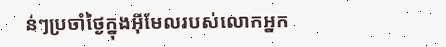ន់ៗប្រចាំថ្ងៃក្នុងអ៊ីមែលរបស់លោកអ្នក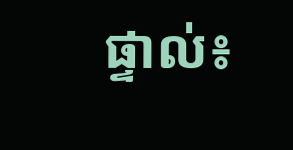ផ្ទាល់៖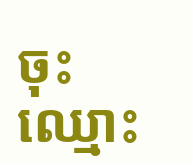ចុះឈ្មោះ